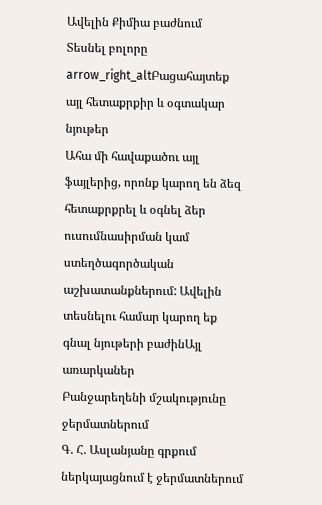Ավելին Քիմիա բաժնում
Տեսնել բոլորը arrow_right_altԲացահայտեք այլ հետաքրքիր և օգտակար նյութեր
Ահա մի հավաքածու այլ ֆայլերից, որոնք կարող են ձեզ հետաքրքրել և օգնել ձեր ուսումնասիրման կամ ստեղծագործական աշխատանքներում: Ավելին տեսնելու համար կարող եք գնալ նյութերի բաժինԱյլ առարկաներ
Բանջարեղենի մշակությունը ջերմատներում
Գ. Հ. Ասլանյանը գրքում ներկայացնում է ջերմատներում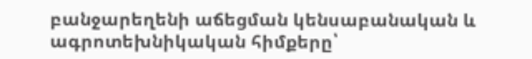բանջարեղենի աճեցման կենսաբանական և ագրոտեխնիկական հիմքերը՝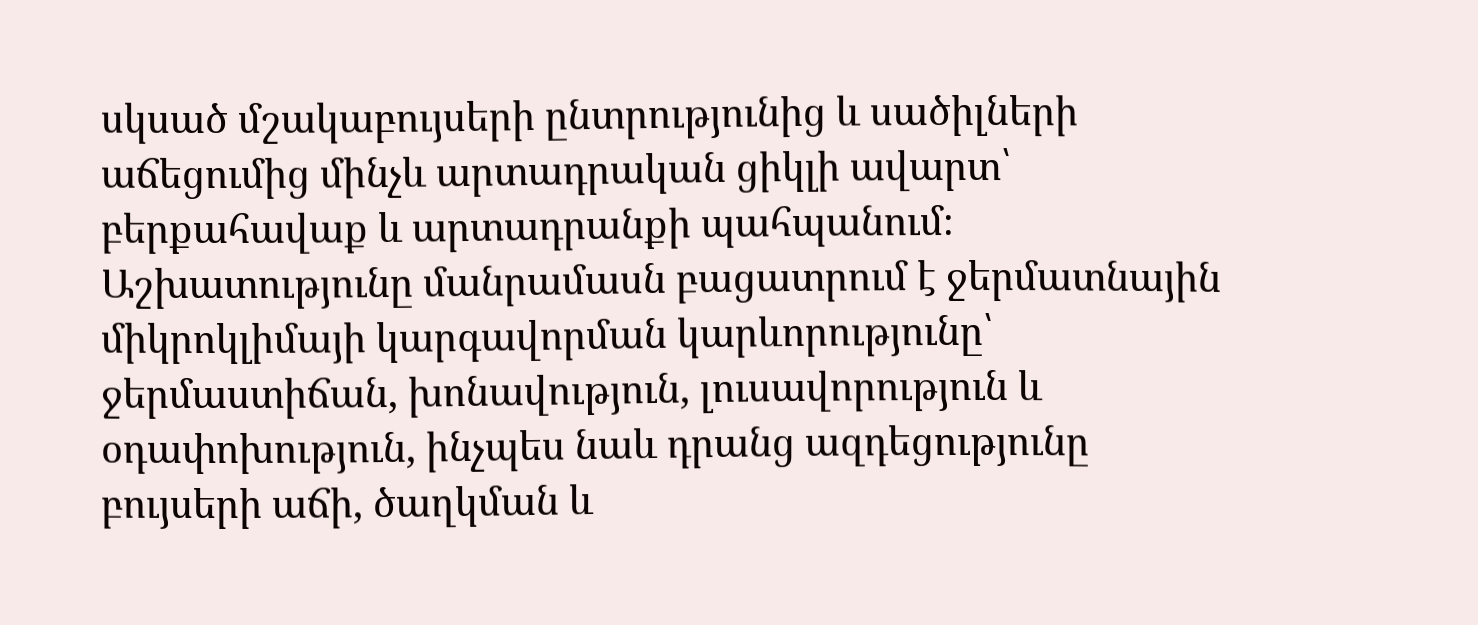սկսած մշակաբույսերի ընտրությունից և սածիլների աճեցումից մինչև արտադրական ցիկլի ավարտ՝ բերքահավաք և արտադրանքի պահպանում։ Աշխատությունը մանրամասն բացատրում է ջերմատնային միկրոկլիմայի կարգավորման կարևորությունը՝ ջերմաստիճան, խոնավություն, լուսավորություն և օդափոխություն, ինչպես նաև դրանց ազդեցությունը բույսերի աճի, ծաղկման և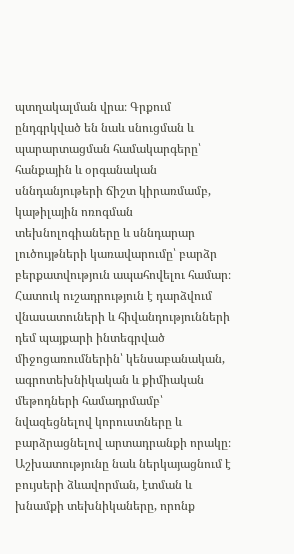պտղակալման վրա։ Գրքում ընդգրկված են նաև սնուցման և պարարտացման համակարգերը՝ հանքային և օրգանական սննդանյութերի ճիշտ կիրառմամբ, կաթիլային ոռոգման տեխնոլոգիաները և սննդարար լուծույթների կառավարումը՝ բարձր բերքատվություն ապահովելու համար։ Հատուկ ուշադրություն է դարձվում վնասատուների և հիվանդությունների դեմ պայքարի ինտեգրված միջոցառումներին՝ կենսաբանական, ագրոտեխնիկական և քիմիական մեթոդների համադրմամբ՝ նվազեցնելով կորուստները և բարձրացնելով արտադրանքի որակը։ Աշխատությունը նաև ներկայացնում է բույսերի ձևավորման, էտման և խնամքի տեխնիկաները, որոնք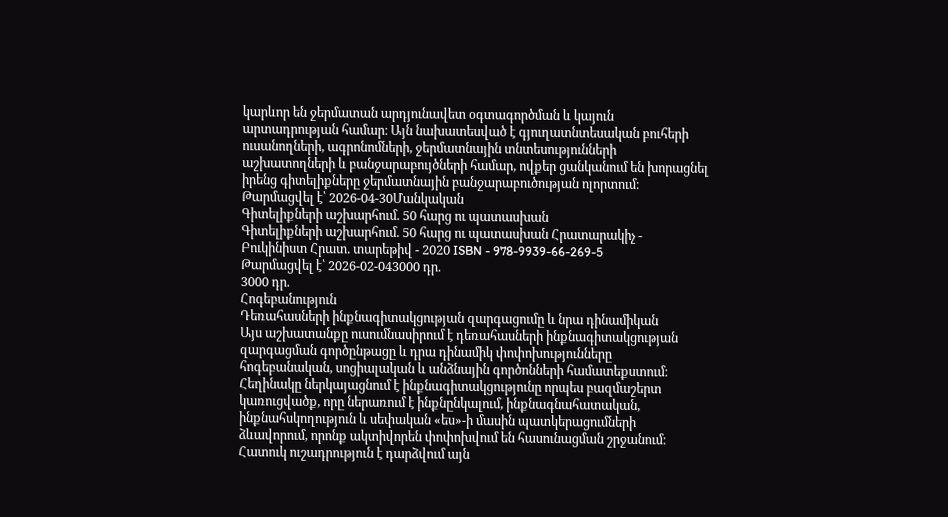կարևոր են ջերմատան արդյունավետ օգտագործման և կայուն արտադրության համար։ Այն նախատեսված է գյուղատնտեսական բուհերի ուսանողների, ագրոնոմների, ջերմատնային տնտեսությունների աշխատողների և բանջարաբույծների համար, ովքեր ցանկանում են խորացնել իրենց գիտելիքները ջերմատնային բանջարաբուծության ոլորտում։
Թարմացվել է՝ 2026-04-30Մանկական
Գիտելիքների աշխարհում. 50 հարց ու պատասխան
Գիտելիքների աշխարհում. 50 հարց ու պատասխան Հրատարակիչ - Բուկինիստ Հրատ. տարեթիվ - 2020 ISBN - 978-9939-66-269-5
Թարմացվել է՝ 2026-02-043000 դր.
3000 դր.
Հոգեբանություն
Դեռահասների ինքնագիտակցության զարգացումը և նրա դինամիկան
Այս աշխատանքը ուսումնասիրում է դեռահասների ինքնագիտակցության զարգացման գործընթացը և դրա դինամիկ փոփոխությունները հոգեբանական, սոցիալական և անձնային գործոնների համատեքստում։ Հեղինակը ներկայացնում է ինքնագիտակցությունը որպես բազմաշերտ կառուցվածք, որը ներառում է ինքնընկալում, ինքնագնահատական, ինքնահսկողություն և սեփական «ես»-ի մասին պատկերացումների ձևավորում, որոնք ակտիվորեն փոփոխվում են հասունացման շրջանում։ Հատուկ ուշադրություն է դարձվում այն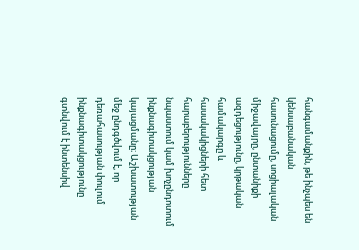հանգամանքին, թե ինչպես են կենսաբանական հասունացումը, սոցիալական միջավայրը, ընտանիքի ազդեցությունը, կրթական համակարգը և հասակակիցների հետ հարաբերությունները նպաստում կամ խոչընդոտում ինքնագիտակցության կայացմանը։ Աշխատության մեջ ընդգծվում է, որ դեռահասության փուլում ինքնագիտակցությունը գտնվում է ինտենսիվ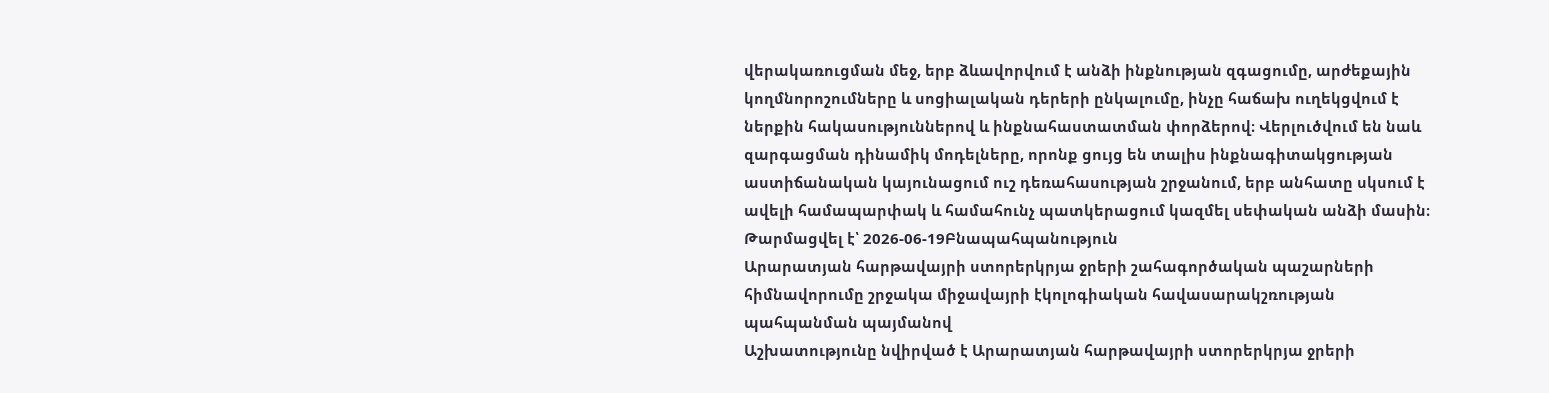վերակառուցման մեջ, երբ ձևավորվում է անձի ինքնության զգացումը, արժեքային կողմնորոշումները և սոցիալական դերերի ընկալումը, ինչը հաճախ ուղեկցվում է ներքին հակասություններով և ինքնահաստատման փորձերով։ Վերլուծվում են նաև զարգացման դինամիկ մոդելները, որոնք ցույց են տալիս ինքնագիտակցության աստիճանական կայունացում ուշ դեռահասության շրջանում, երբ անհատը սկսում է ավելի համապարփակ և համահունչ պատկերացում կազմել սեփական անձի մասին։
Թարմացվել է՝ 2026-06-19Բնապահպանություն
Արարատյան հարթավայրի ստորերկրյա ջրերի շահագործական պաշարների հիմնավորումը շրջակա միջավայրի էկոլոգիական հավասարակշռության պահպանման պայմանով
Աշխատությունը նվիրված է Արարատյան հարթավայրի ստորերկրյա ջրերի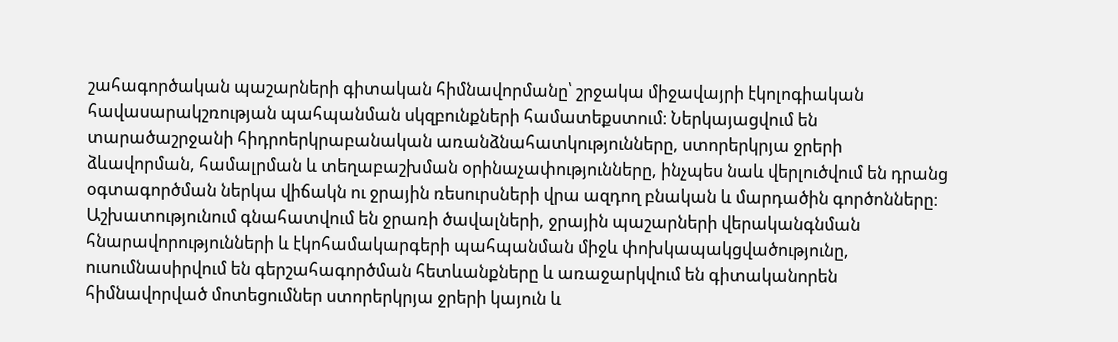շահագործական պաշարների գիտական հիմնավորմանը՝ շրջակա միջավայրի էկոլոգիական հավասարակշռության պահպանման սկզբունքների համատեքստում։ Ներկայացվում են տարածաշրջանի հիդրոերկրաբանական առանձնահատկությունները, ստորերկրյա ջրերի ձևավորման, համալրման և տեղաբաշխման օրինաչափությունները, ինչպես նաև վերլուծվում են դրանց օգտագործման ներկա վիճակն ու ջրային ռեսուրսների վրա ազդող բնական և մարդածին գործոնները։ Աշխատությունում գնահատվում են ջրառի ծավալների, ջրային պաշարների վերականգնման հնարավորությունների և էկոհամակարգերի պահպանման միջև փոխկապակցվածությունը, ուսումնասիրվում են գերշահագործման հետևանքները և առաջարկվում են գիտականորեն հիմնավորված մոտեցումներ ստորերկրյա ջրերի կայուն և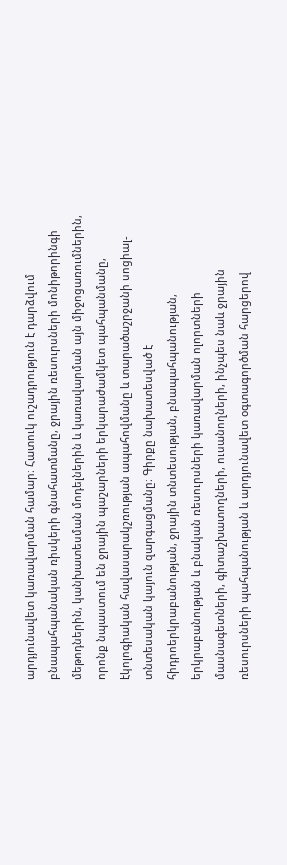արդյունավետ կառավարման համար։ Հատուկ ուշադրություն է դարձվում բնապահպանական ռիսկերի գնահատմանը, ջրային ռեսուրսների մոնիթորինգի մեթոդներին, կանխատեսման մոդելներին և կառավարման այն միջոցառումներին, որոնք նպաստում են ջրային պաշարների երկարաժամկետ պահպանմանը, էկոլոգիական հավասարակշռության ապահովմանը և տարածաշրջանի սոցիալ-տնտեսական կայուն զարգացմանը։ Գիրքը նախատեսված է հիդրոերկրաբանության, ջրային տնտեսության, բնապահպանության, երկրաբանության և բնական ռեսուրսների կառավարման ոլորտների մասնագետների, գիտաշխատողների, ուսանողների, ինչպես նաև ջրային ռեսուրսների պահպանության և արդյունավետ օգտագործման հարցերով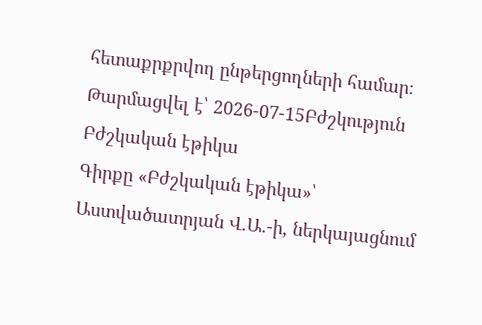հետաքրքրվող ընթերցողների համար։
Թարմացվել է՝ 2026-07-15Բժշկություն
Բժշկական էթիկա
Գիրքը «Բժշկական էթիկա»՝ Աստվածատրյան Վ.Ա.-ի, ներկայացնում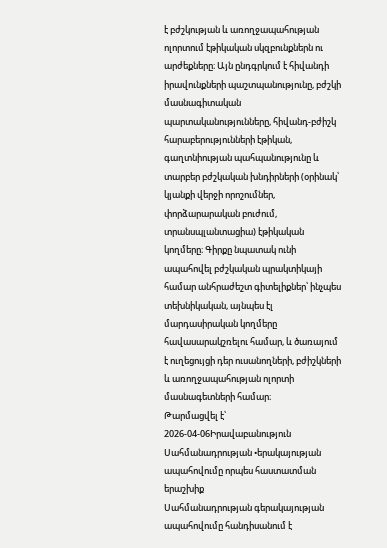է բժշկության և առողջապահության ոլորտում էթիկական սկզբունքներն ու արժեքները։ Այն ընդգրկում է հիվանդի իրավունքների պաշտպանությունը, բժշկի մասնագիտական պարտականությունները, հիվանդ-բժիշկ հարաբերությունների էթիկան, գաղտնիության պահպանությունը և տարբեր բժշկական խնդիրների (օրինակ՝ կյանքի վերջի որոշումներ, փորձարարական բուժում, տրանսպլանտացիա) էթիկական կողմերը։ Գիրքը նպատակ ունի ապահովել բժշկական պրակտիկայի համար անհրաժեշտ գիտելիքներ՝ ինչպես տեխնիկական, այնպես էլ մարդասիրական կողմերը հավասարակշռելու համար, և ծառայում է ուղեցույցի դեր ուսանողների, բժիշկների և առողջապահության ոլորտի մասնագետների համար։
Թարմացվել է՝ 2026-04-06Իրավաբանություն
Սահմանադրության •երակայության ապահովումը որպես հաստատման երաշխիք
Սահմանադրության գերակայության ապահովումը հանդիսանում է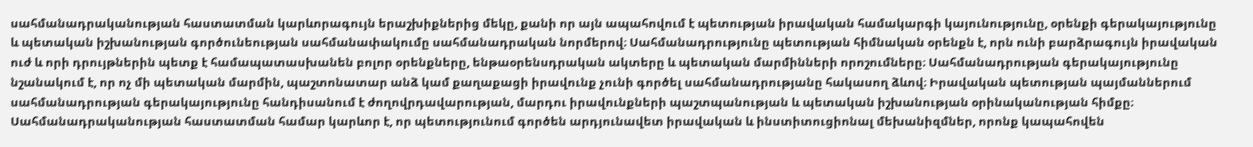սահմանադրականության հաստատման կարևորագույն երաշխիքներից մեկը, քանի որ այն ապահովում է պետության իրավական համակարգի կայունությունը, օրենքի գերակայությունը և պետական իշխանության գործունեության սահմանափակումը սահմանադրական նորմերով։ Սահմանադրությունը պետության հիմնական օրենքն է, որն ունի բարձրագույն իրավական ուժ և որի դրույթներին պետք է համապատասխանեն բոլոր օրենքները, ենթաօրենսդրական ակտերը և պետական մարմինների որոշումները։ Սահմանադրության գերակայությունը նշանակում է, որ ոչ մի պետական մարմին, պաշտոնատար անձ կամ քաղաքացի իրավունք չունի գործել սահմանադրությանը հակասող ձևով։ Իրավական պետության պայմաններում սահմանադրության գերակայությունը հանդիսանում է ժողովրդավարության, մարդու իրավունքների պաշտպանության և պետական իշխանության օրինականության հիմքը։ Սահմանադրականության հաստատման համար կարևոր է, որ պետությունում գործեն արդյունավետ իրավական և ինստիտուցիոնալ մեխանիզմներ, որոնք կապահովեն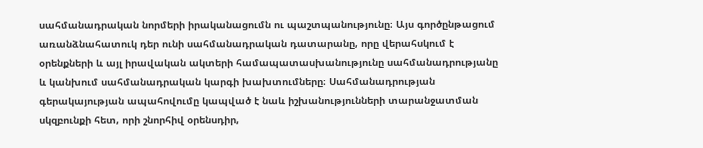սահմանադրական նորմերի իրականացումն ու պաշտպանությունը։ Այս գործընթացում առանձնահատուկ դեր ունի սահմանադրական դատարանը, որը վերահսկում է օրենքների և այլ իրավական ակտերի համապատասխանությունը սահմանադրությանը և կանխում սահմանադրական կարգի խախտումները։ Սահմանադրության գերակայության ապահովումը կապված է նաև իշխանությունների տարանջատման սկզբունքի հետ, որի շնորհիվ օրենսդիր,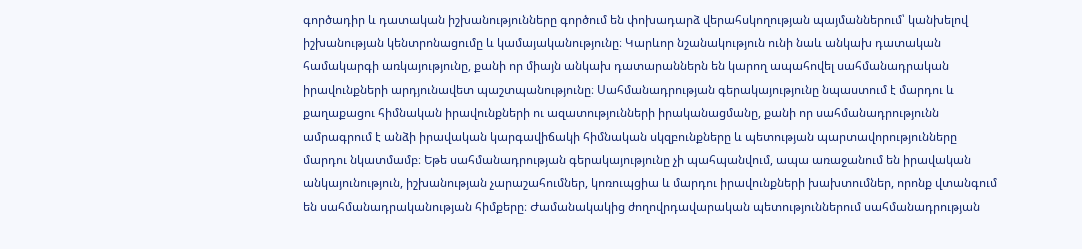գործադիր և դատական իշխանությունները գործում են փոխադարձ վերահսկողության պայմաններում՝ կանխելով իշխանության կենտրոնացումը և կամայականությունը։ Կարևոր նշանակություն ունի նաև անկախ դատական համակարգի առկայությունը, քանի որ միայն անկախ դատարաններն են կարող ապահովել սահմանադրական իրավունքների արդյունավետ պաշտպանությունը։ Սահմանադրության գերակայությունը նպաստում է մարդու և քաղաքացու հիմնական իրավունքների ու ազատությունների իրականացմանը, քանի որ սահմանադրությունն ամրագրում է անձի իրավական կարգավիճակի հիմնական սկզբունքները և պետության պարտավորությունները մարդու նկատմամբ։ Եթե սահմանադրության գերակայությունը չի պահպանվում, ապա առաջանում են իրավական անկայունություն, իշխանության չարաշահումներ, կոռուպցիա և մարդու իրավունքների խախտումներ, որոնք վտանգում են սահմանադրականության հիմքերը։ Ժամանակակից ժողովրդավարական պետություններում սահմանադրության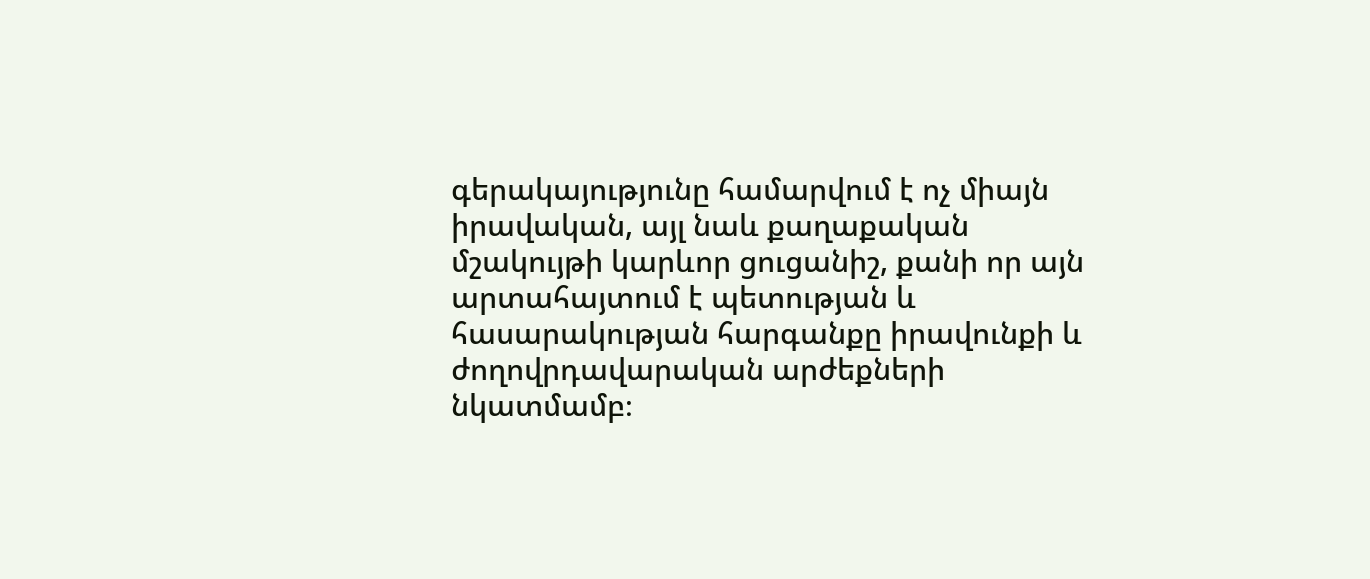գերակայությունը համարվում է ոչ միայն իրավական, այլ նաև քաղաքական մշակույթի կարևոր ցուցանիշ, քանի որ այն արտահայտում է պետության և հասարակության հարգանքը իրավունքի և ժողովրդավարական արժեքների նկատմամբ։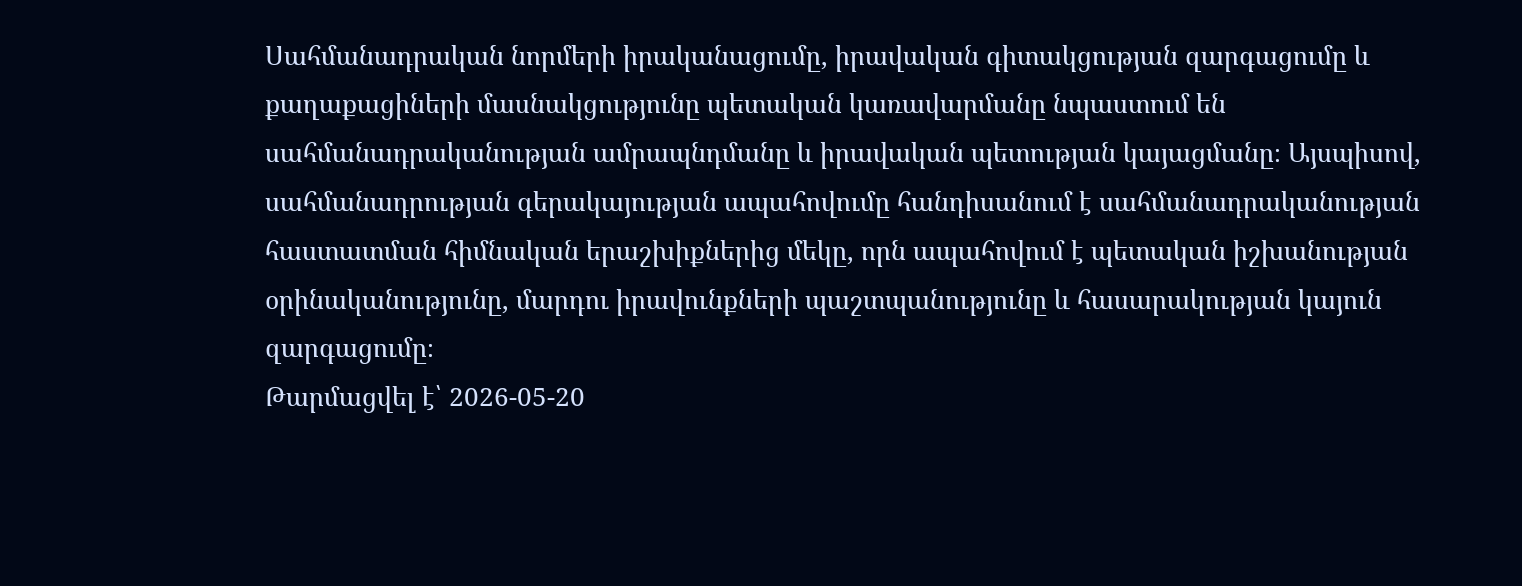Սահմանադրական նորմերի իրականացումը, իրավական գիտակցության զարգացումը և քաղաքացիների մասնակցությունը պետական կառավարմանը նպաստում են սահմանադրականության ամրապնդմանը և իրավական պետության կայացմանը։ Այսպիսով, սահմանադրության գերակայության ապահովումը հանդիսանում է սահմանադրականության հաստատման հիմնական երաշխիքներից մեկը, որն ապահովում է պետական իշխանության օրինականությունը, մարդու իրավունքների պաշտպանությունը և հասարակության կայուն զարգացումը։
Թարմացվել է՝ 2026-05-20